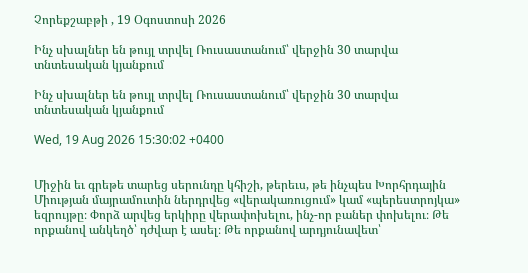Չորեքշաբթի , 19 Օգոստոսի 2026

Ինչ սխալներ են թույլ տրվել Ռուսաստանում՝ վերջին 30 տարվա տնտեսական կյանքում

Ինչ սխալներ են թույլ տրվել Ռուսաստանում՝ վերջին 30 տարվա տնտեսական կյանքում

Wed, 19 Aug 2026 15:30:02 +0400


Միջին եւ գրեթե տարեց սերունդը կհիշի, թերեւս, թե ինչպես Խորհրդային Միության մայրամուտին ներդրվեց «վերակառուցում» կամ «պերեստրոյկա» եզրույթը։ Փորձ արվեց երկիրը վերափոխելու, ինչ-որ բաներ փոխելու։ Թե որքանով անկեղծ՝ դժվար է ասել։ Թե որքանով արդյունավետ՝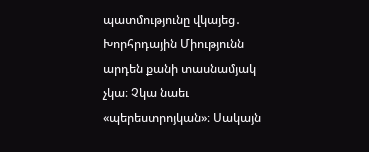պատմությունը վկայեց․ Խորհրդային Միությունն արդեն քանի տասնամյակ չկա։ Չկա նաեւ «պերեստրոյկան»։ Սակայն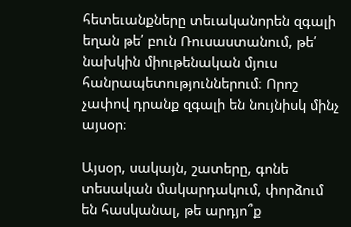հետեւանքները տեւականորեն զգալի եղան թե՛ բուն Ռուսաստանում, թե՛ նախկին միութենական մյուս հանրապետություններում։ Որոշ չափով դրանք զգալի են նույնիսկ մինչ այսօր։

Այսօր, սակայն, շատերը, գոնե տեսական մակարդակում, փորձում են հասկանալ, թե արդյո՞ք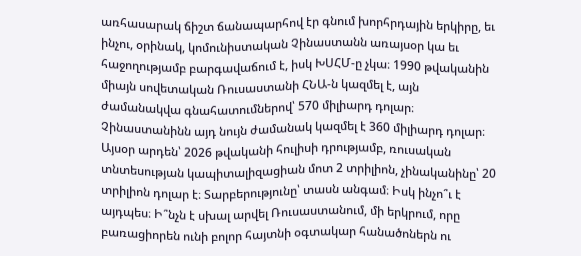առհասարակ ճիշտ ճանապարհով էր գնում խորհրդային երկիրը, եւ ինչու, օրինակ, կոմունիստական Չինաստանն առայսօր կա եւ հաջողությամբ բարգավաճում է, իսկ ԽՍՀՄ-ը չկա։ 1990 թվականին միայն սովետական Ռուսաստանի ՀՆԱ-ն կազմել է, այն ժամանակվա գնահատումներով՝ 570 միլիարդ դոլար։ Չինաստանինն այդ նույն ժամանակ կազմել է 360 միլիարդ դոլար։ Այսօր արդեն՝ 2026 թվականի հուլիսի դրությամբ, ռուսական տնտեսության կապիտալիզացիան մոտ 2 տրիլիոն, չինականինը՝ 20 տրիլիոն դոլար է։ Տարբերությունը՝ տասն անգամ։ Իսկ ինչո՞ւ է այդպես։ Ի՞նչն է սխալ արվել Ռուսաստանում, մի երկրում, որը բառացիորեն ունի բոլոր հայտնի օգտակար հանածոներն ու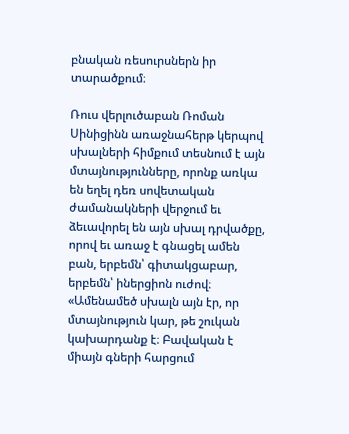բնական ռեսուրսներն իր տարածքում։

Ռուս վերլուծաբան Ռոման Սինիցինն առաջնահերթ կերպով սխալների հիմքում տեսնում է այն մտայնությունները, որոնք առկա են եղել դեռ սովետական ժամանակների վերջում եւ ձեւավորել են այն սխալ դրվածքը, որով եւ առաջ է գնացել ամեն բան, երբեմն՝ գիտակցաբար, երբեմն՝ իներցիոն ուժով։ «Ամենամեծ սխալն այն էր, որ մտայնություն կար, թե շուկան կախարդանք է։ Բավական է միայն գների հարցում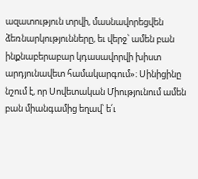ազատություն տրվի, մասնավորեցվեն ձեռնարկությունները, եւ վերջ՝ ամեն բան ինքնաբերաբար կդասավորվի խիստ արդյունավետ համակարգում»։ Սինիցինը նշում է, որ Սովետական Միությունում ամեն բան միանգամից եղավ՝ ե՛ւ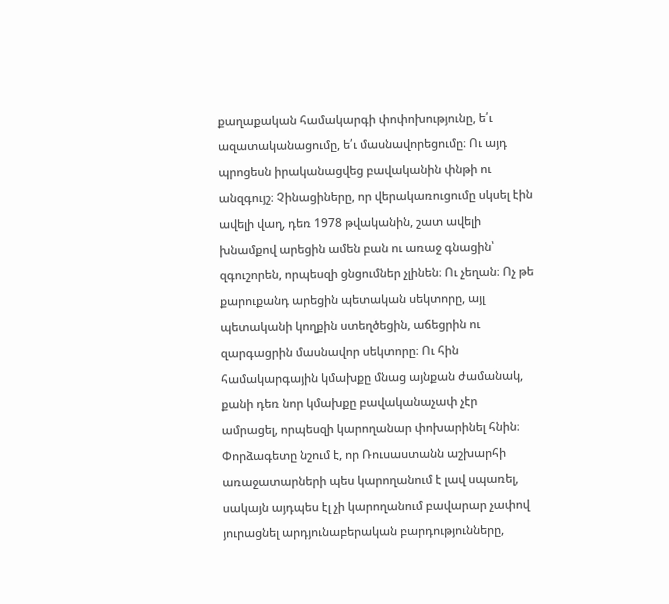քաղաքական համակարգի փոփոխությունը, ե՛ւ ազատականացումը, ե՛ւ մասնավորեցումը։ Ու այդ պրոցեսն իրականացվեց բավականին փնթի ու անզգույշ։ Չինացիները, որ վերակառուցումը սկսել էին ավելի վաղ, դեռ 1978 թվականին, շատ ավելի խնամքով արեցին ամեն բան ու առաջ գնացին՝ զգուշորեն, որպեսզի ցնցումներ չլինեն։ Ու չեղան։ Ոչ թե քարուքանդ արեցին պետական սեկտորը, այլ պետականի կողքին ստեղծեցին, աճեցրին ու զարգացրին մասնավոր սեկտորը։ Ու հին համակարգային կմախքը մնաց այնքան ժամանակ, քանի դեռ նոր կմախքը բավականաչափ չէր ամրացել, որպեսզի կարողանար փոխարինել հնին։ Փորձագետը նշում է, որ Ռուսաստանն աշխարհի առաջատարների պես կարողանում է լավ սպառել, սակայն այդպես էլ չի կարողանում բավարար չափով յուրացնել արդյունաբերական բարդությունները,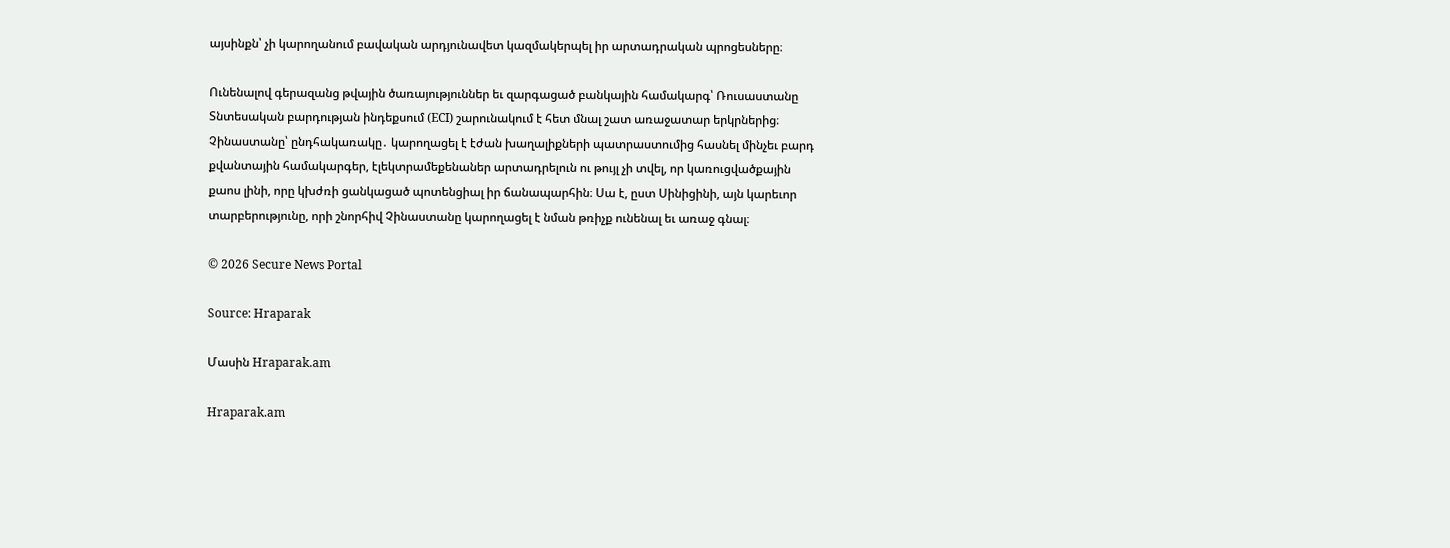այսինքն՝ չի կարողանում բավական արդյունավետ կազմակերպել իր արտադրական պրոցեսները։

Ունենալով գերազանց թվային ծառայություններ եւ զարգացած բանկային համակարգ՝ Ռուսաստանը Տնտեսական բարդության ինդեքսում (ECI) շարունակում է հետ մնալ շատ առաջատար երկրներից։ Չինաստանը՝ ընդհակառակը․ կարողացել է էժան խաղալիքների պատրաստումից հասնել մինչեւ բարդ քվանտային համակարգեր, էլեկտրամեքենաներ արտադրելուն ու թույլ չի տվել, որ կառուցվածքային քաոս լինի, որը կխժռի ցանկացած պոտենցիալ իր ճանապարհին։ Սա է, ըստ Սինիցինի, այն կարեւոր տարբերությունը, որի շնորհիվ Չինաստանը կարողացել է նման թռիչք ունենալ եւ առաջ գնալ։

© 2026 Secure News Portal

Source: Hraparak

Մասին Hraparak.am

Hraparak.am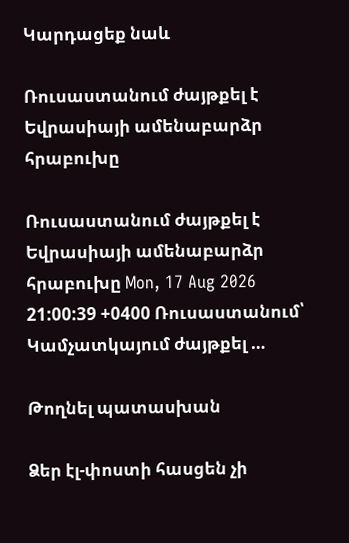Կարդացեք նաև

Ռուսաստանում ժայթքել է Եվրասիայի ամենաբարձր հրաբուխը

Ռուսաստանում ժայթքել է Եվրասիայի ամենաբարձր հրաբուխը Mon, 17 Aug 2026 21:00:39 +0400 Ռուսաստանում՝ Կամչատկայում ժայթքել …

Թողնել պատասխան

Ձեր էլ-փոստի հասցեն չի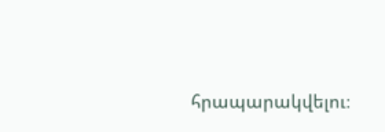հրապարակվելու։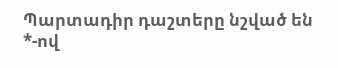Պարտադիր դաշտերը նշված են *-ով